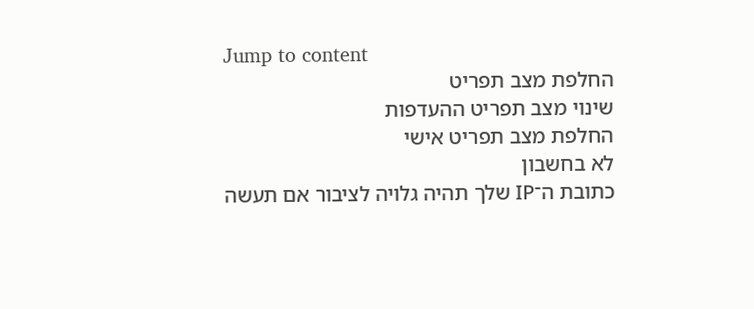Jump to content
החלפת מצב תפריט
שינוי מצב תפריט ההעדפות
החלפת מצב תפריט אישי
לא בחשבון
כתובת ה־IP שלך תהיה גלויה לציבור אם תעשה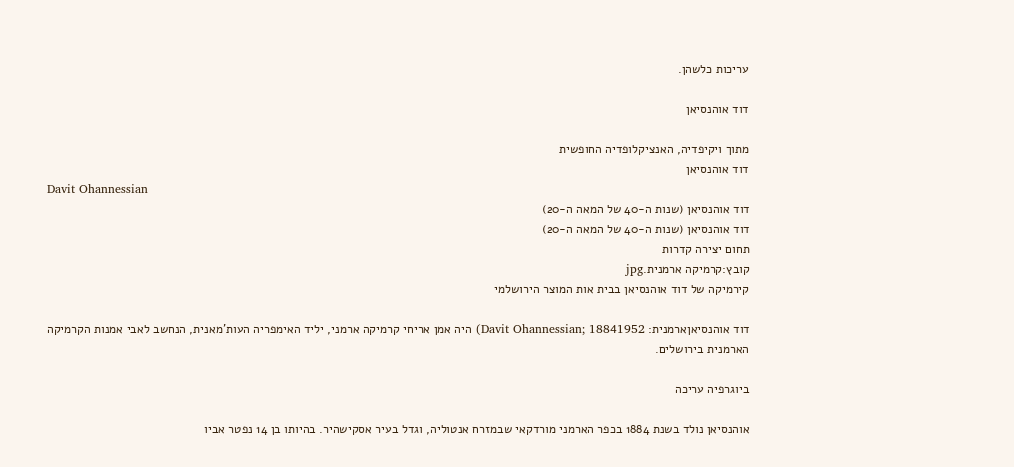עריכות כלשהן.

דוד אוהנסיאן

מתוך ויקיפדיה, האנציקלופדיה החופשית
דוד אוהנסיאן
Davit Ohannessian
דוד אוהנסיאן (שנות ה-40 של המאה ה-20)
דוד אוהנסיאן (שנות ה-40 של המאה ה-20)
תחום יצירה קדרות
קובץ:קרמיקה ארמנית.jpg
קירמיקה של דוד אוהנסיאן בבית אות המוצר הירושלמי

דוד אוהנסיאןארמנית: Davit Ohannessian; 18841952) היה אמן אריחי קרמיקה ארמני, יליד האימפריה העות'מאנית, הנחשב לאבי אמנות הקרמיקה הארמנית בירושלים.

ביוגרפיה עריכה

אוהנסיאן נולד בשנת 1884 בכפר הארמני מורדקאי שבמזרח אנטוליה, וגדל בעיר אסקישהיר. בהיותו בן 14 נפטר אביו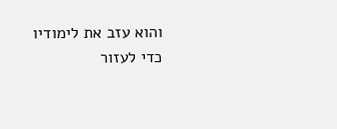והוא עזב את לימודיו כדי לעזור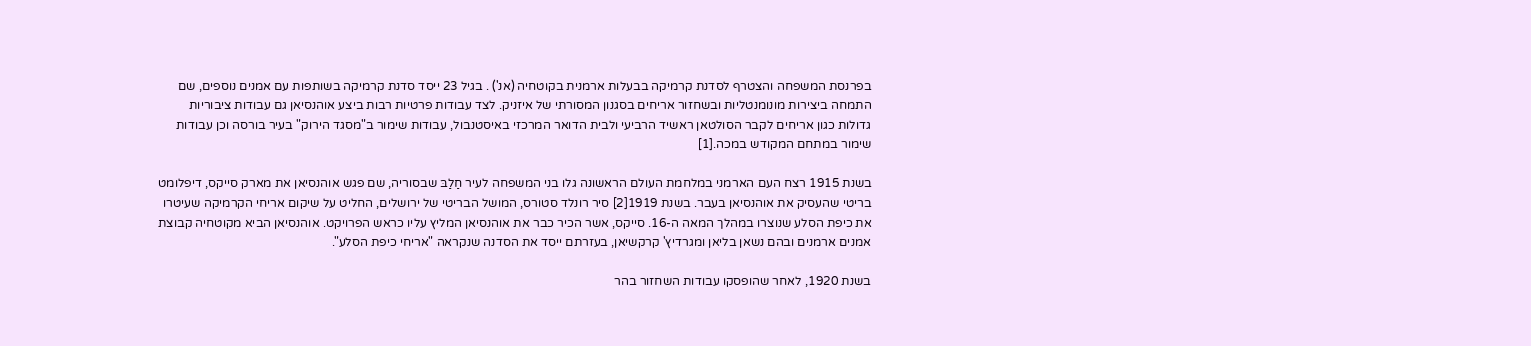בפרנסת המשפחה והצטרף לסדנת קרמיקה בבעלות ארמנית בקוטחיה (אנ') . בגיל 23 ייסד סדנת קרמיקה בשותפות עם אמנים נוספים, שם התמחה ביצירות מונומנטליות ובשחזור אריחים בסגנון המסורתי של איזניק. לצד עבודות פרטיות רבות ביצע אוהנסיאן גם עבודות ציבוריות גדולות כגון אריחים לקבר הסולטאן ראשיד הרביעי ולבית הדואר המרכזי באיסטנבול, עבודות שימור ב"מסגד הירוק" בעיר בורסה וכן עבודות שימור במתחם המקודש במכה.[1]

בשנת 1915 רצח העם הארמני במלחמת העולם הראשונה גלו בני המשפחה לעיר חַלַבּ שבסוריה, שם פגש אוהנסיאן את מארק סייקס, דיפלומט בריטי שהעסיק את אוהנסיאן בעבר. בשנת 1919[2] סיר רונלד סטורס, המושל הבריטי של ירושלים, החליט על שיקום אריחי הקרמיקה שעיטרו את כיפת הסלע שנוצרו במהלך המאה ה-16. סייקס, אשר הכיר כבר את אוהנסיאן המליץ עליו כראש הפרויקט. אוהנסיאן הביא מקוטחיה קבוצת אמנים ארמנים ובהם נשאן בליאן ומגרדיץ' קרקשיאן, בעזרתם ייסד את הסדנה שנקראה "אריחי כיפת הסלע".

בשנת 1920, לאחר שהופסקו עבודות השחזור בהר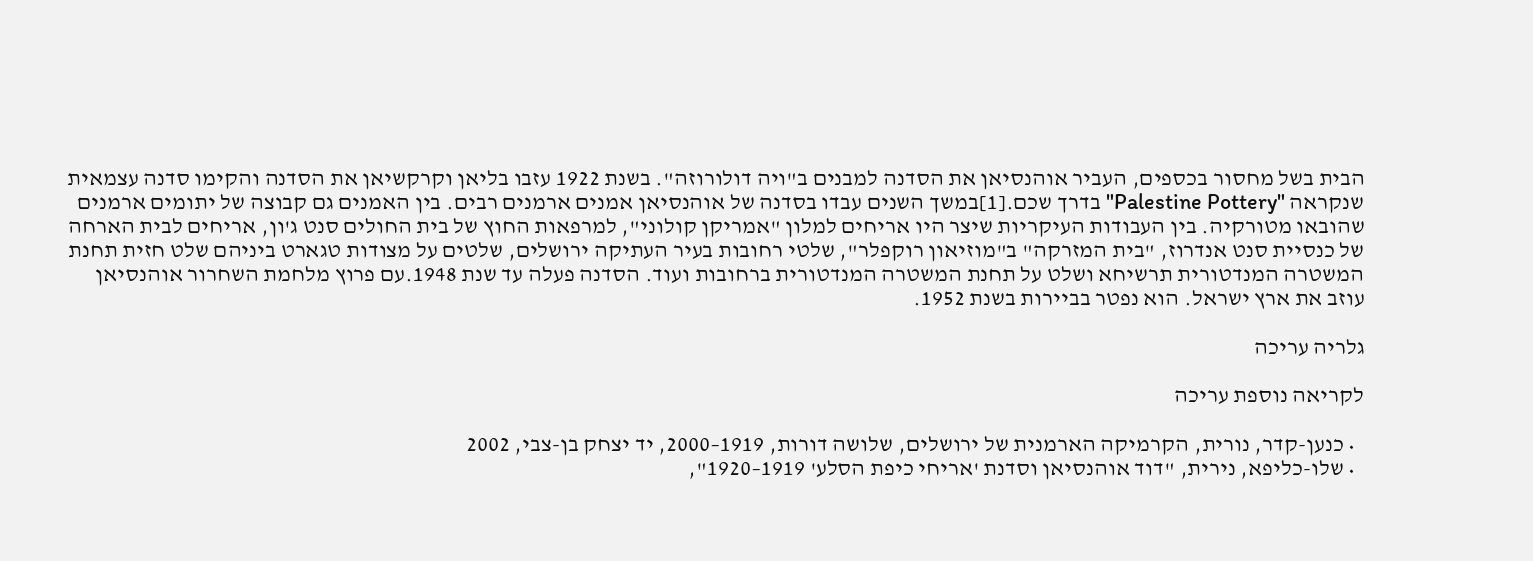הבית בשל מחסור בכספים, העביר אוהנסיאן את הסדנה למבנים ב"ויה דולורוזה". בשנת 1922 עזבו בליאן וקרקשיאן את הסדנה והקימו סדנה עצמאית שנקראה "Palestine Pottery" בדרך שכם.[1]במשך השנים עבדו בסדנה של אוהנסיאן אמנים ארמנים רבים. בין האמנים גם קבוצה של יתומים ארמנים שהובאו מטורקיה. בין העבודות העיקריות שיצר היו אריחים למלון "אמריקן קולוני", למרפאות החוץ של בית החולים סנט ג'ון, אריחים לבית הארחה של כנסיית סנט אנדרוז, "בית המזרקה" ב"מוזיאון רוקפלר", שלטי רחובות בעיר העתיקה ירושלים, שלטים על מצודות טגארט ביניהם שלט חזית תחנת המשטרה המנדטורית תרשיחא ושלט על תחנת המשטרה המנדטורית ברחובות ועוד. הסדנה פעלה עד שנת 1948.עם פרוץ מלחמת השחרור אוהנסיאן עוזב את ארץ ישראל. הוא נפטר בביירות בשנת 1952.

גלריה עריכה

לקריאה נוספת עריכה

  • כנען-קדר, נורית, הקרמיקה הארמנית של ירושלים, שלושה דורות, 1919–2000, יד יצחק בן-צבי, 2002
  • שלו-כליפא, נירית, "דוד אוהנסיאן וסדנת 'אריחי כיפת הסלע' 1919–1920",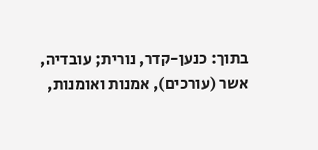בתוך: כנען-קדר, נורית; עובדיה, אשר (עורכים), אמנות ואומנות,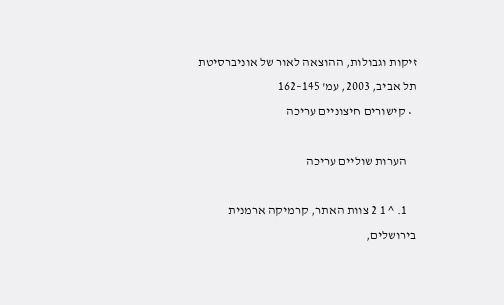זיקות וגבולות, ההוצאה לאור של אוניברסיטת תל אביב, 2003, עמ' 145–162
  • קישורים חיצוניים עריכה

    הערות שוליים עריכה

    1. ^ 1 2 צוות האתר, קרמיקה ארמנית בירושלים,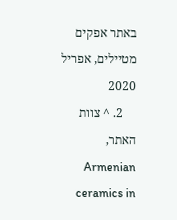באתר אפקים מטיילים, אפריל 2020
    2. ^ צוות האתר, Armenian ceramics in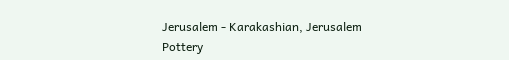Jerusalem - Karakashian, Jerusalem Pottery